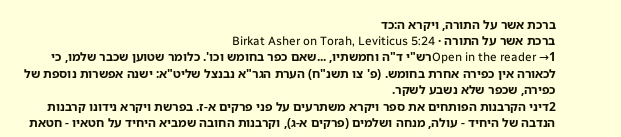ברכת אשר על התורה, ויקרא ה:כד
ברכת אשר על התורה · Birkat Asher on Torah, Leviticus 5:24
Open in the reader →1רש"י ד"ה וחמשתיו, ...שאם כפר בחומש וכו'. כלומר שטוען שכבר שלמו, כי לכאורה אין כפירה אחרת בחומש. (פ' צו תשנ"ח) הערת הגר"א נבנצל שליט"א: ישנה אפשרות נוספת של כפירה, שכפר שלא נשבע לשקר.
2דיני הקרבנות הפותחים את ספר ויקרא משתרעים על פני פרקים א-ז. בפרשת ויקרא נידונו קרבנות הנדבה של היחיד - עולה, מנחה ושלמים (פרקים א-ג), וקרבנות החובה שמביא היחיד על חטאיו - חטאת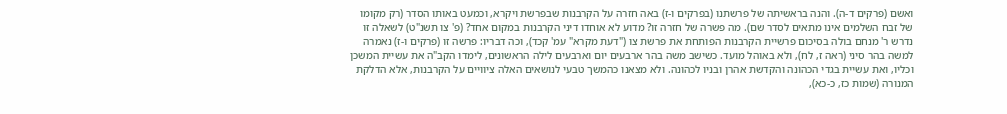ואשם (פרקים ד-ה). והנה בראשיתה של פרשתנו (בפרקים ו-ז) באה חזרה על הקרבנות שבפרשת ויקרא, וכמעט באותו הסדר (רק מקומו של זבח השלמים אינו מתאים לסדר שם). מה פשרה של חזרה זו? מדוע לא אוחדו דיני הקרבנות במקום אחד? (פ' צו תשנ"ט) לשאלה זו נדרש ר' מנחם בולה בסיכום פרשיית הקרבנות הפותחת את פרשת צו ("דעת מקרא" עמ' קכד), וכה דבריו: פרשה זו (פרקים ו-ז) נאמרה למשה בהר סיני (ראה ז, לח), ולא באוהל מועד. כשישב משה בהר ארבעים יום וארבעים לילה הראשונים, לימדו הקב"ה את עשיית המשכן וכליו, ואת עשיית בגדי הכהונה והקדשת אהרן ובניו לכהונה. ולא מצאנו כהמשך טבעי לנושאים האלה ציוויים על הקרבנות, אלא הדלקת המנורה (שמות כז, כ-כא),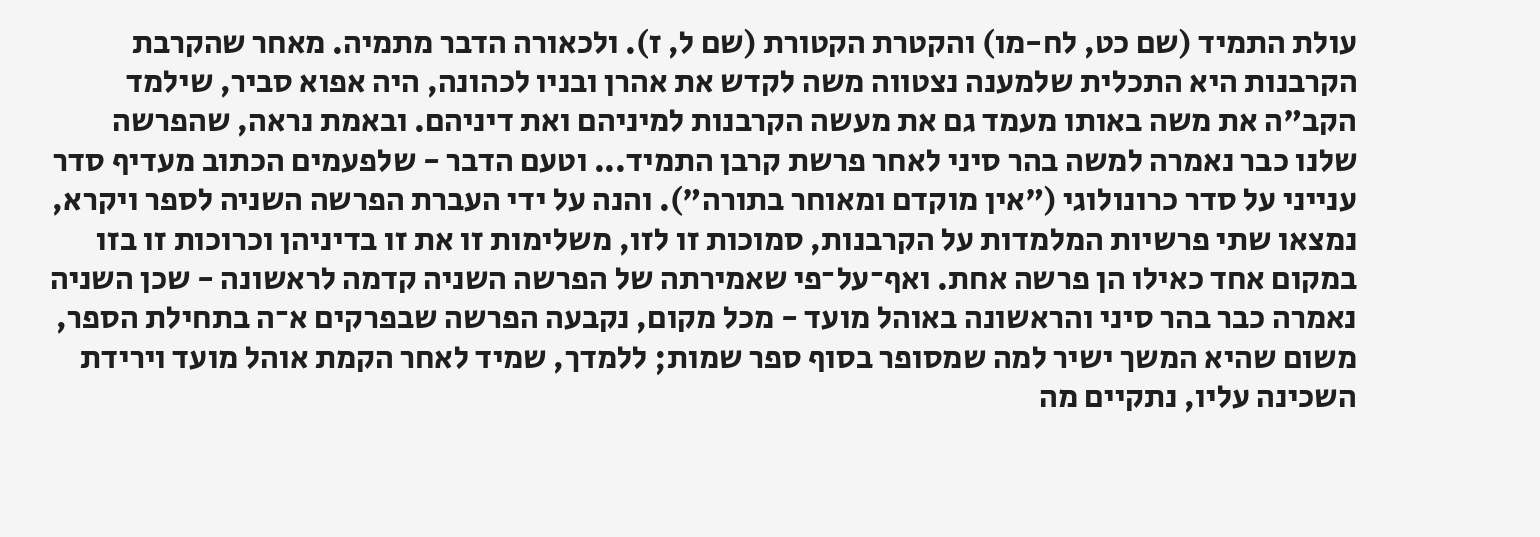עולת התמיד (שם כט, לח-מו) והקטרת הקטורת (שם ל, ז). ולכאורה הדבר מתמיה. מאחר שהקרבת הקרבנות היא התכלית שלמענה נצטווה משה לקדש את אהרן ובניו לכהונה, היה אפוא סביר, שילמד הקב"ה את משה באותו מעמד גם את מעשה הקרבנות למיניהם ואת דיניהם. ובאמת נראה, שהפרשה שלנו כבר נאמרה למשה בהר סיני לאחר פרשת קרבן התמיד... וטעם הדבר - שלפעמים הכתוב מעדיף סדר ענייני על סדר כרונולוגי ("אין מוקדם ומאוחר בתורה"). והנה על ידי העברת הפרשה השניה לספר ויקרא, נמצאו שתי פרשיות המלמדות על הקרבנות, סמוכות זו לזו, משלימות זו את זו בדיניהן וכרוכות זו בזו במקום אחד כאילו הן פרשה אחת. ואף־על־פי שאמירתה של הפרשה השניה קדמה לראשונה - שכן השניה נאמרה כבר בהר סיני והראשונה באוהל מועד - מכל מקום, נקבעה הפרשה שבפרקים א־ה בתחילת הספר, משום שהיא המשך ישיר למה שמסופר בסוף ספר שמות; ללמדך, שמיד לאחר הקמת אוהל מועד וירידת השכינה עליו, נתקיים מה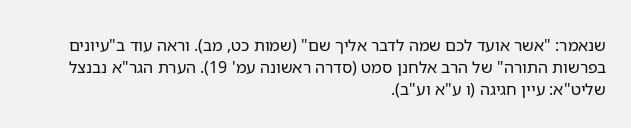שנאמר: "אשר אועד לכם שמה לדבר אליך שם" (שמות כט, מב). וראה עוד ב"עיונים בפרשות התורה" של הרב אלחנן סמט (סדרה ראשונה עמ' 19). הערת הגר"א נבנצל שליט"א: עיין חגיגה (ו ע"א וע"ב).